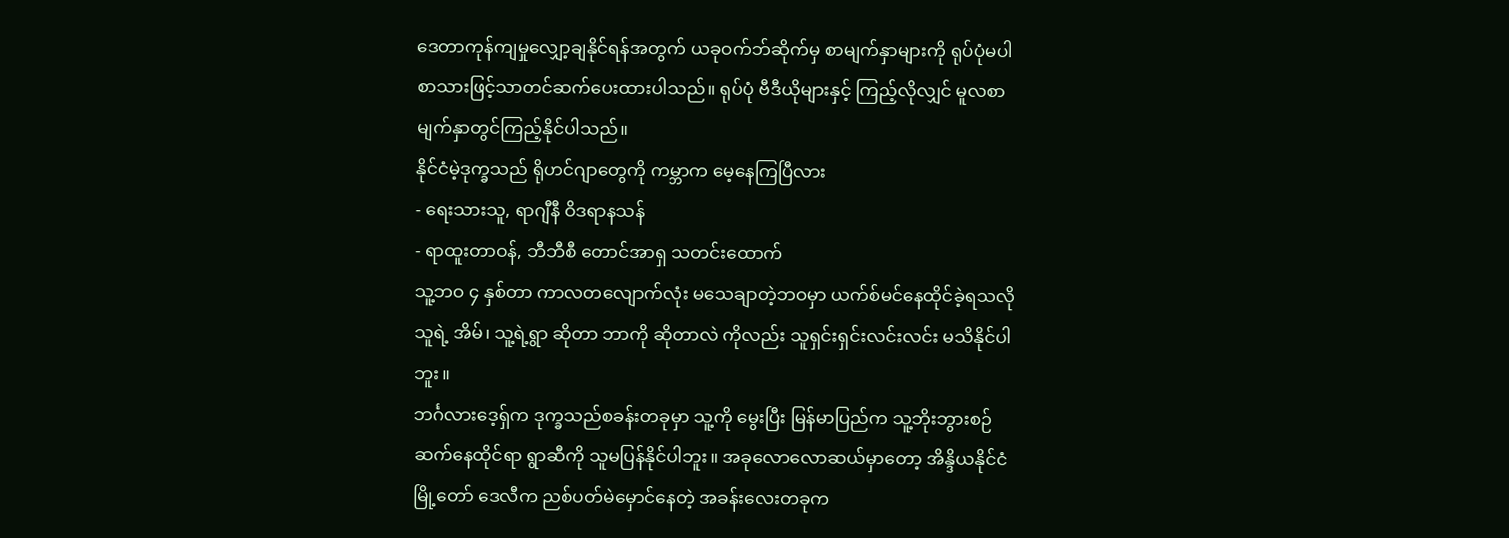ဒေတာကုန်ကျမှုလျှော့ချနိုင်ရန်အတွက် ယခုဝက်ဘ်ဆိုက်မှ စာမျက်နှာများကို ရုပ်ပုံမပါ စာသားဖြင့်သာတင်ဆက်ပေးထားပါသည်။ ရုပ်ပုံ ဗီဒီယိုများနှင့် ကြည့်လိုလျှင် မူလစာမျက်နှာတွင်ကြည့်နိုင်ပါသည်။
နိုင်ငံမဲ့ဒုက္ခသည် ရိုဟင်ဂျာတွေကို ကမ္ဘာက မေ့နေကြပြီလား
- ရေးသားသူ, ရာဂျီနီ ဝိဒရာနသန်
- ရာထူးတာဝန်, ဘီဘီစီ တောင်အာရှ သတင်းထောက်
သူ့ဘဝ ၄ နှစ်တာ ကာလတလျောက်လုံး မသေချာတဲ့ဘဝမှာ ယက်စ်မင်နေထိုင်ခဲ့ရသလို သူရဲ့ အိမ်၊ သူ့ရဲ့ရွာ ဆိုတာ ဘာကို ဆိုတာလဲ ကိုလည်း သူရှင်းရှင်းလင်းလင်း မသိနိုင်ပါဘူး။
ဘင်္ဂလားဒေ့ရှ်က ဒုက္ခသည်စခန်းတခုမှာ သူ့ကို မွေးပြီး မြန်မာပြည်က သူ့ဘိုးဘွားစဉ်ဆက်နေထိုင်ရာ ရွာဆီကို သူမပြန်နိုင်ပါဘူး။ အခုလောလောဆယ်မှာတော့ အိန္ဒိယနိုင်ငံ မြို့တော် ဒေလီက ညစ်ပတ်မဲမှောင်နေတဲ့ အခန်းလေးတခုက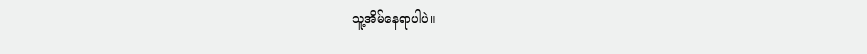သူ့အိမ်နေရာပါပဲ။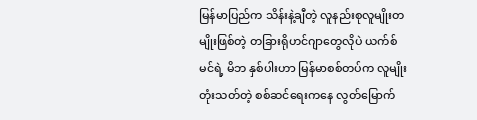မြန်မာပြည်က သိန်းနဲ့ချီတဲ့ လူနည်းစုလူမျိုးတမျိုးဖြစ်တဲ့ တခြားရိုဟင်ဂျာတွေလိုပဲ ယက်စ်မင်ရဲ့ မိဘ နှစ်ပါးဟာ မြန်မာစစ်တပ်က လူမျိုးတုံးသတ်တဲ့ စစ်ဆင်ရေးကနေ လွတ်မြောက်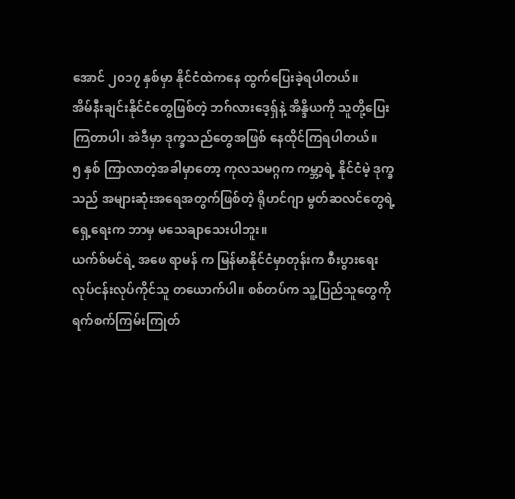အောင် ၂၀၁၇ နှစ်မှာ နိုင်ငံထဲကနေ ထွက်ပြေးခဲ့ရပါတယ်။
အိမ်နီးချင်းနိုင်ငံတွေဖြစ်တဲ့ ဘဂ်လားဒေ့ရှ်နဲ့ အိန္ဒိယကို သူတို့ပြေးကြတာပါ၊ အဲဒီမှာ ဒုက္ခသည်တွေအဖြစ် နေထိုင်ကြရပါတယ်။
၅ နှစ် ကြာလာတဲ့အခါမှာတော့ ကုလသမဂ္ဂက ကမ္ဘာ့ရဲ့ နိုင်ငံမဲ့ ဒုက္ခသည် အများဆုံးအရေအတွက်ဖြစ်တဲ့ ရိုဟင်ဂျာ မွတ်ဆလင်တွေရဲ့ ရှေ့ရေးက ဘာမှ မသေချာသေးပါဘူး။
ယက်စ်မင်ရဲ့ အဖေ ရာမန် က မြန်မာနိုင်ငံမှာတုန်းက စီးပွားရေးလုပ်ငန်းလုပ်ကိုင်သူ တယောက်ပါ။ စစ်တပ်က သူ့ပြည်သူတွေကို ရက်စက်ကြမ်းကြုတ်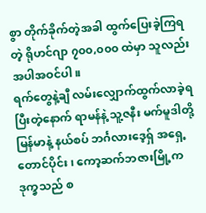စွာ တိုက်ခိုက်တဲ့အခါ ထွက်ပြေးခဲ့ကြရတဲ့ ရိုဟင်ဂျာ ၇၀၀,၀၀၀ ထဲမှာ သူလည်း အပါအဝင်ပါ။
ရက်တွေနဲ့ချီ လမ်းလျှောက်ထွက်လာခဲ့ရပြီးတဲ့နောက် ရာမန်နဲ့ သူ့ဇနီး မက်မူဒါတို့ မြန်မာနဲ့ နယ်စပ် ဘင်္ဂလားဒေ့ရှ် အရှေ့တောင်ပိုင်း၊ ကော့ဆက်ဘဇားမြို့က ဒုက္ခသည် စ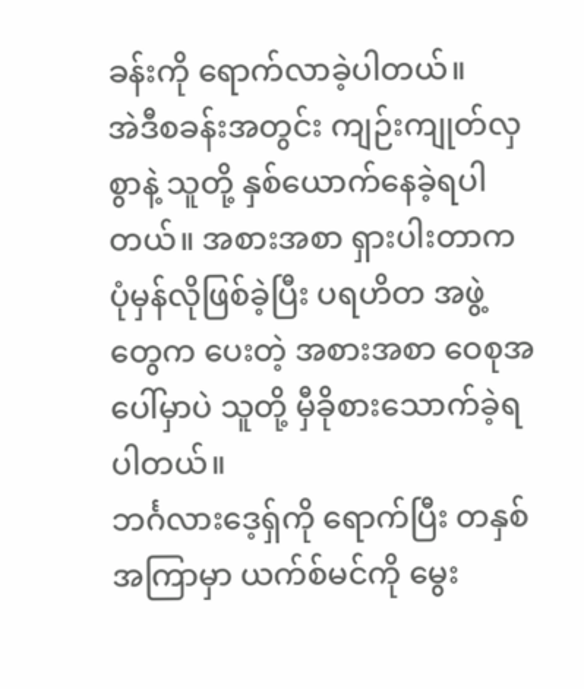ခန်းကို ရောက်လာခဲ့ပါတယ်။
အဲဒီစခန်းအတွင်း ကျဉ်းကျုတ်လှစွာနဲ့ သူတို့ နှစ်ယောက်နေခဲ့ရပါတယ်။ အစားအစာ ရှားပါးတာက ပုံမှန်လိုဖြစ်ခဲ့ပြီး ပရဟိတ အဖွဲ့တွေက ပေးတဲ့ အစားအစာ ဝေစုအပေါ်မှာပဲ သူတို့ မှီခိုစားသောက်ခဲ့ရပါတယ်။
ဘင်္ဂလားဒေ့ရှ်ကို ရောက်ပြီး တနှစ်အကြာမှာ ယက်စ်မင်ကို မွေး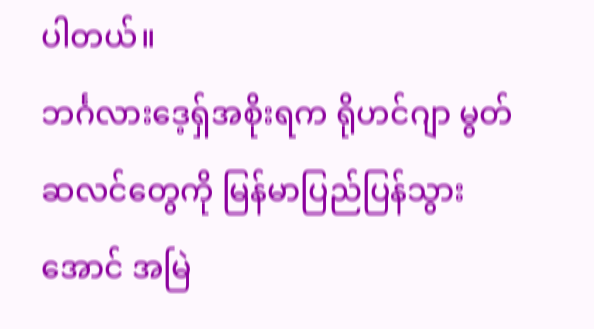ပါတယ်။
ဘင်္ဂလားဒေ့ရှ်အစိုးရက ရိုဟင်ဂျာ မွတ်ဆလင်တွေကို မြန်မာပြည်ပြန်သွားအောင် အမြဲ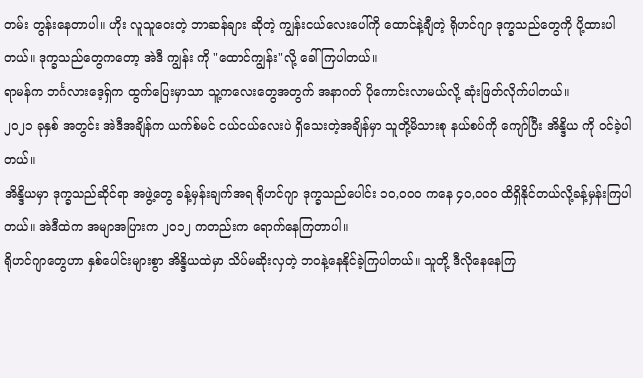တမ်း တွန်းနေတာပါ။ ဟိုး လူသူဝေးတဲ့ ဘာဆန်ချား ဆိုတဲ့ ကျွန်းငယ်လေးပေါ်ကို ထောင်နဲ့ချီတဲ့ ရိုဟင်ဂျာ ဒုက္ခသည်တွေကို ပို့ထားပါတယ်။ ဒုက္ခသည်တွေကတော့ အဲဒီ ကျွန်း ကို "ထောင်ကျွန်း"လို့ ခေါ်ကြပါတယ်။
ရာမန်က ဘင်္ဂလားဒေ့ရှ်က ထွက်ပြေးမှာသာ သူ့ကလေးတွေအတွက် အနာဂတ် ပိုကောင်းလာမယ်လို့ ဆုံးဖြတ်လိုက်ပါတယ်။
၂၀၂၁ ခုနှစ် အတွင်း အဲဒီအချိန်က ယက်စ်မင် ငယ်ငယ်လေးပဲ ရှိသေးတဲ့အချိန်မှာ သူတို့မိသားစု နယ်စပ်ကို ကျော်ပြီး အိန္ဒိယ ကို ဝင်ခဲ့ပါတယ်။
အိန္ဒိယမှာ ဒုက္ခသည်ဆိုင်ရာ အဖွဲ့တွေ ခန့်မှန်းချက်အရ ရိုဟင်ဂျာ ဒုက္ခသည်ပေါင်း ၁၀,၀၀၀ ကနေ ၄၀,၀၀၀ ထိရှိနိုင်တယ်လို့ခန့်မှန်းကြပါတယ်။ အဲဒီထဲက အမျာအပြားက ၂၀၁၂ ကတည်းက ရောက်နေကြတာပါ။
ရိုဟင်ဂျာတွေဟာ နှစ်ပေါင်းများစွာ အိန္ဒိယထဲမှာ သိပ်မဆိုးလှတဲ့ ဘဝနဲ့နေနိုင်ခဲ့ကြပါတယ်။ သူတို့ ဒီလိုနေနေကြ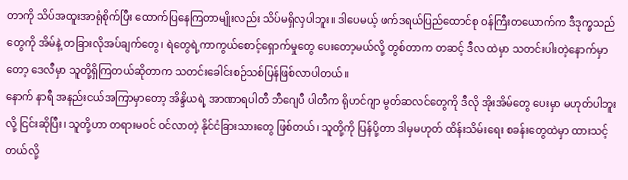တာကို သိပ်အထူးအာရုံစိုက်ပြီး ထောက်ပြနေကြတာမျိုးလည်း သိပ်မရှိလှပါဘူး။ ဒါပေမယ့် ဖက်ဒရယ်ပြည်ထောင်စု ဝန်ကြီးတယောက်က ဒီဒုက္ခသည်တွေကို အိမ်နဲ့ တခြားလိုအပ်ချက်တွေ၊ ရဲတွေရဲ့ကာကွယ်စောင့်ရှောက်မှုတွေ ပေးတော့မယ်လို့ တွစ်တာက တဆင့် ဒီလ ထဲမှာ သတင်းပါးတဲ့နောက်မှာတော့ ဒေလီမှာ သူတို့ရှိကြတယ်ဆိုတာက သတင်းခေါင်းစဉ်သစ်ပြန်ဖြစ်လာပါတယ်။
နောက် နာရီ အနည်းငယ်အကြာမှာတော့ အိန္ဒိယရဲ့ အာဏာရပါတီ ဘီဂျေပီ ပါတီက ရိုဟင်ဂျာ မွတ်ဆလင်တွေကို ဒီလို အိုးအိမ်တွေ ပေးမှာ မဟုတ်ပါဘူးလို့ ငြင်းဆိုပြီး၊ သူတို့ဟာ တရားမဝင် ဝင်လာတဲ့ နိုင်ငံခြားသားတွေ ဖြစ်တယ်၊ သူတို့ကို ပြန်ပို့တာ ဒါမှမဟုတ် ထိန်းသိမ်းရေး စခန်းတွေထဲမှာ ထားသင့်တယ်လို့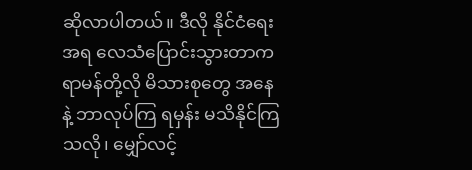ဆိုလာပါတယ်။ ဒီလို နိုင်ငံရေးအရ လေသံပြောင်းသွားတာက ရာမန်တို့လို မိသားစုတွေ အနေနဲ့ ဘာလုပ်ကြ ရမှန်း မသိနိုင်ကြသလို၊ မျှော်လင့်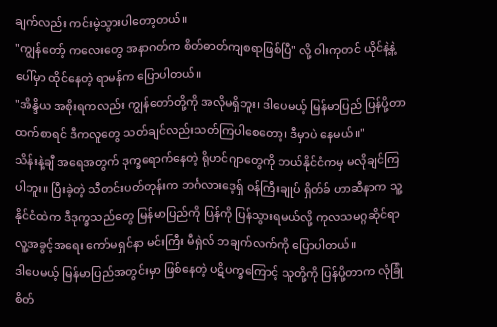ချက်လည်း ကင်းမဲ့သွားပါတော့တယ်။
"ကျွန်တော့် ကလေးတွေ အနာဂတ်က စိတ်ဓာတ်ကျစရာဖြစ်ပြီ" လို့ ဝါးကုတင် ယိုင်နဲ့နဲ့ ပေါ်မှာ ထိုင်နေတဲ့ ရာမန်က ပြောပါတယ်။
"အိန္ဒိယ အစိုးရကလည်း ကျွန်တော်တို့ကို အလိုမရှိဘူး၊ ဒါပေမယ့် မြန်မာပြည် ပြန်ပို့တာထက်စာရင် ဒီကလူတွေ သတ်ချင်လည်းသတ်ကြပါစေတော့၊ ဒီမှာပဲ နေမယ်။"
သိန်းနဲ့ချီ အရေအတွက် ဒုက္ခရောက်နေတဲ့ ရိုဟင်ဂျာတွေကို ဘယ်နိုင်ငံကမှ မလိုချင်ကြပါဘူး။ ပြီးခဲ့တဲ့ သီတင်းပတ်တုန်းက ဘင်္ဂလားဒေ့ရှ် ဝန်ကြီးချုပ် ရှိတ်ခ် ဟာဆီနာက သူ့နိုင်ငံထဲက ဒီဒုက္ခသည်တွေ မြန်မာပြည်ကို ပြန်ကို ပြန်သွားရမယ်လို့ ကုလသမဂ္ဂဆိုင်ရာ လူ့အခွင့်အရေး ကော်မရှင်နာ မင်းကြီး မီရှဲလ် ဘချက်လက်ကို ပြောပါတယ်။
ဒါပေမယ့် မြန်မာပြည်အတွင်းမှာ ဖြစ်နေတဲ့ ပဋိပက္ခကြောင့် သူတို့ကို ပြန်ပို့တာက လုံခြုံစိတ်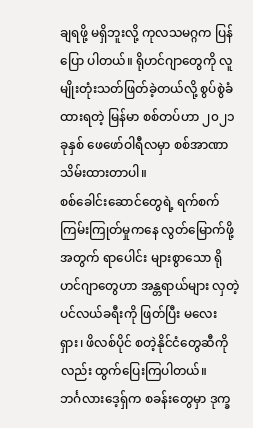ချရဖို့ မရှိဘူးလို့ ကုလသမဂ္ဂက ပြန်ပြော ပါတယ်။ ရိုဟင်ဂျာတွေကို လူမျိုးတုံးသတ်ဖြတ်ခဲ့တယ်လို့ စွပ်စွဲခံထားရတဲ့ မြန်မာ စစ်တပ်ဟာ ၂၀၂၁ ခုနှစ် ဖေဖော်ဝါရီလမှာ စစ်အာဏာ သိမ်းထားတာပါ။
စစ်ခေါင်းဆောင်တွေရဲ့ ရက်စက်ကြမ်းကြုတ်မှုကနေ လွတ်မြောက်ဖို့အတွက် ရာပေါင်း များစွာသော ရိုဟင်ဂျာတွေဟာ အန္တရာယ်များ လှတဲ့ ပင်လယ်ခရီးကို ဖြတ်ပြီး မလေးရှား၊ ဖိလစ်ပိုင် စတဲ့နိုင်ငံတွေဆီကိုလည်း ထွက်ပြေးကြပါတယ်။
ဘင်္ဂလားဒေ့ရှ်က စခန်းတွေမှာ ဒုက္ခ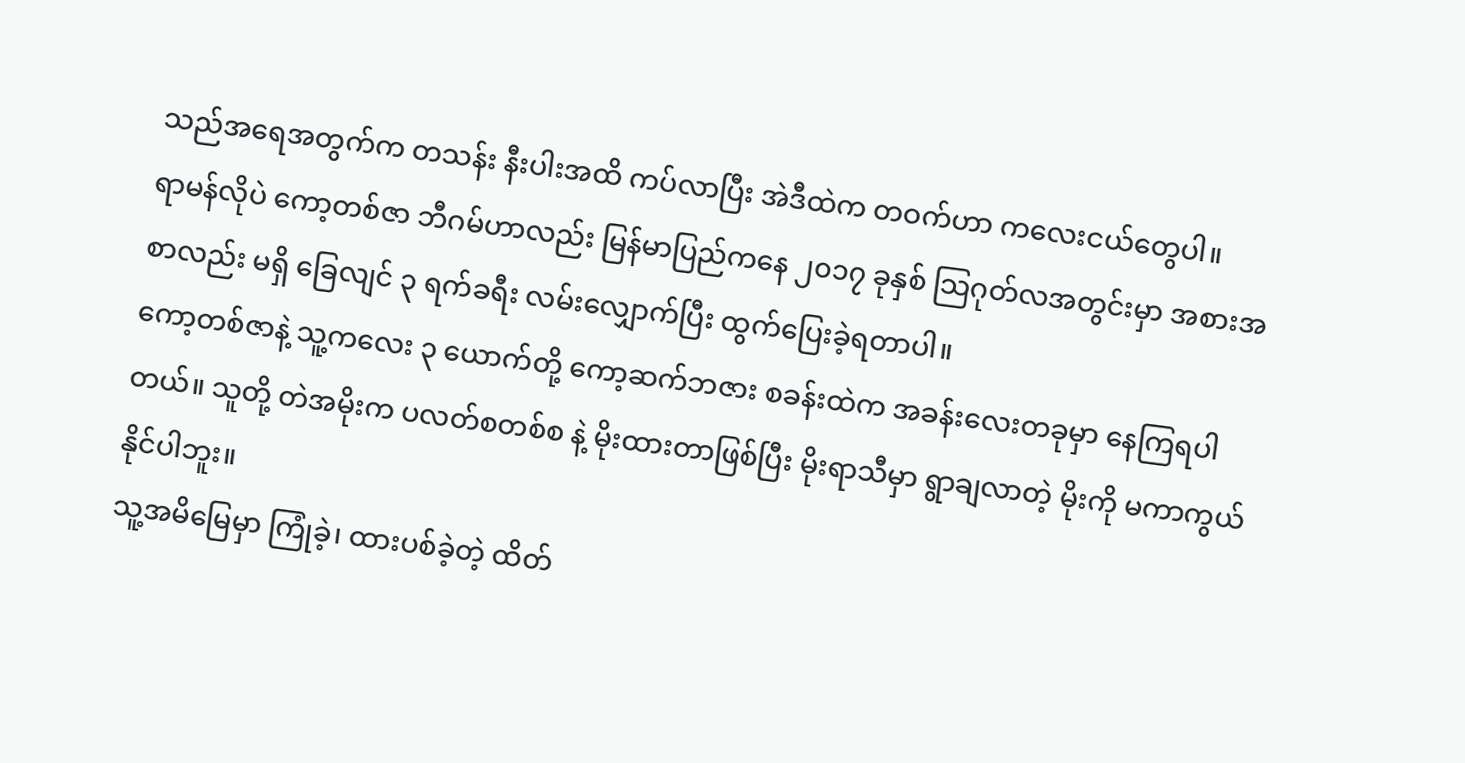သည်အရေအတွက်က တသန်း နီးပါးအထိ ကပ်လာပြီး အဲဒီထဲက တဝက်ဟာ ကလေးငယ်တွေပါ။
ရာမန်လိုပဲ ကော့တစ်ဇာ ဘီဂမ်ဟာလည်း မြန်မာပြည်ကနေ ၂၀၁၇ ခုနှစ် သြဂုတ်လအတွင်းမှာ အစားအစာလည်း မရှိ ခြေလျင် ၃ ရက်ခရီး လမ်းလျှောက်ပြီး ထွက်ပြေးခဲ့ရတာပါ။
ကော့တစ်ဇာနဲ့ သူ့ကလေး ၃ ယောက်တို့ ကော့ဆက်ဘဇား စခန်းထဲက အခန်းလေးတခုမှာ နေကြရပါတယ်။ သူတို့ တဲအမိုးက ပလတ်စတစ်စ နဲ့ မိုးထားတာဖြစ်ပြီး မိုးရာသီမှာ ရွာချလာတဲ့ မိုးကို မကာကွယ်နိုင်ပါဘူး။
သူ့အမိမြေမှာ ကြုံခဲ့၊ ထားပစ်ခဲ့တဲ့ ထိတ်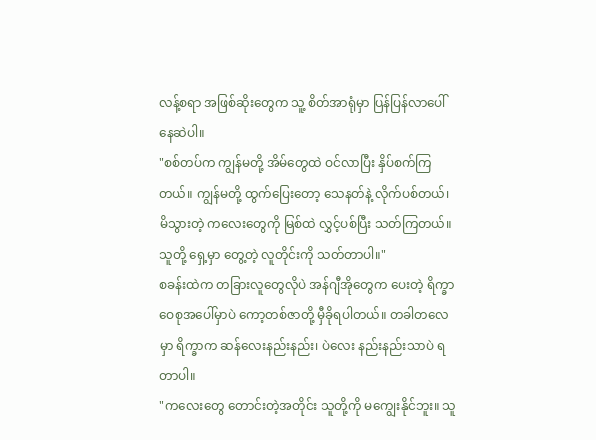လန့်စရာ အဖြစ်ဆိုးတွေက သူ့ စိတ်အာရုံမှာ ပြန်ပြန်လာပေါ်နေဆဲပါ။
"စစ်တပ်က ကျွန်မတို့ အိမ်တွေထဲ ဝင်လာပြီး နှိပ်စက်ကြတယ်။ ကျွန်မတို့ ထွက်ပြေးတော့ သေနတ်နဲ့ လိုက်ပစ်တယ်၊ မိသွားတဲ့ ကလေးတွေကို မြစ်ထဲ လွှင့်ပစ်ပြီး သတ်ကြတယ်။ သူတို့ ရှေ့မှာ တွေ့တဲ့ လူတိုင်းကို သတ်တာပါ။"
စခန်းထဲက တခြားလူတွေလိုပဲ အန်ဂျီအိုတွေက ပေးတဲ့ ရိက္ခာ ဝေစုအပေါ်မှာပဲ ကော့တစ်ဇာတို့ မှီခိုရပါတယ်။ တခါတလေမှာ ရိက္ခာက ဆန်လေးနည်းနည်း၊ ပဲလေး နည်းနည်းသာပဲ ရတာပါ။
"ကလေးတွေ တောင်းတဲ့အတိုင်း သူတို့ကို မကျွေးနိုင်ဘူး။ သူ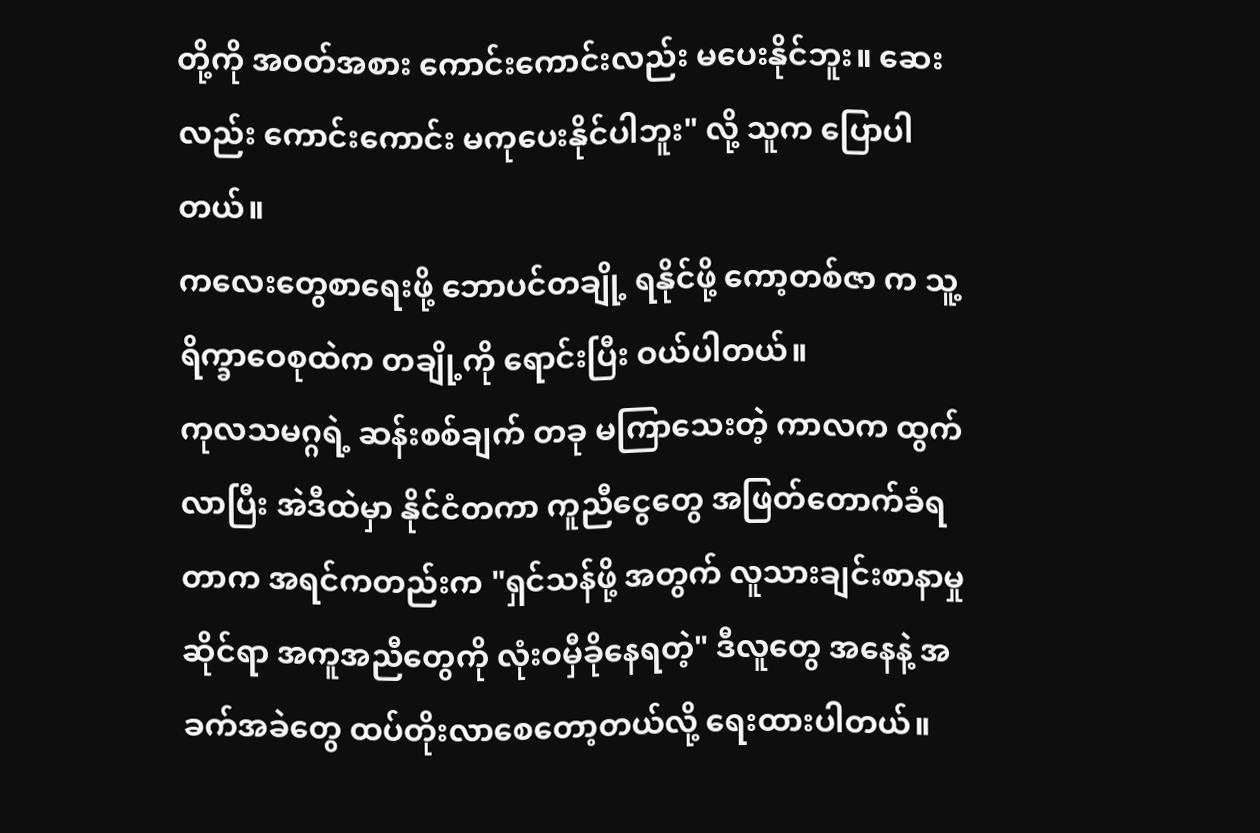တို့ကို အဝတ်အစား ကောင်းကောင်းလည်း မပေးနိုင်ဘူး။ ဆေးလည်း ကောင်းကောင်း မကုပေးနိုင်ပါဘူး" လို့ သူက ပြောပါတယ်။
ကလေးတွေစာရေးဖို့ ဘောပင်တချို့ ရနိုင်ဖို့ ကော့တစ်ဇာ က သူ့ရိက္ခာဝေစုထဲက တချို့ကို ရောင်းပြီး ဝယ်ပါတယ်။
ကုလသမဂ္ဂရဲ့ ဆန်းစစ်ချက် တခု မကြာသေးတဲ့ ကာလက ထွက်လာပြီး အဲဒီထဲမှာ နိုင်ငံတကာ ကူညီငွေတွေ အဖြတ်တောက်ခံရတာက အရင်ကတည်းက "ရှင်သန်ဖို့ အတွက် လူသားချင်းစာနာမှုဆိုင်ရာ အကူအညီတွေကို လုံးဝမှီခိုနေရတဲ့" ဒီလူတွေ အနေနဲ့ အခက်အခဲတွေ ထပ်တိုးလာစေတော့တယ်လို့ ရေးထားပါတယ်။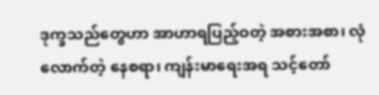ဒုက္ခသည်တွေဟာ အာဟာရပြည့်ဝတဲ့ အစားအစာ၊ လုံလောက်တဲ့ နေစရာ၊ ကျန်းမာရေးအရ သင့်တော်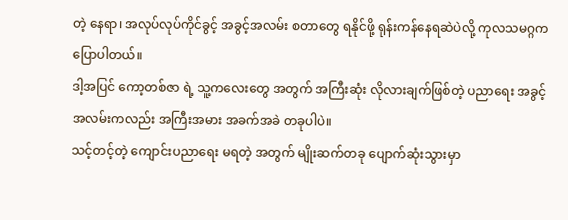တဲ့ နေရာ၊ အလုပ်လုပ်ကိုင်ခွင့် အခွင့်အလမ်း စတာတွေ ရနိုင်ဖို့ ရုန်းကန်နေရဆဲပဲလို့ ကုလသမဂ္ဂက ပြောပါတယ်။
ဒါ့အပြင် ကော့တစ်ဇာ ရဲ့ သူ့ကလေးတွေ အတွက် အကြီးဆုံး လိုလားချက်ဖြစ်တဲ့ ပညာရေး အခွင့် အလမ်းကလည်း အကြီးအမား အခက်အခဲ တခုပါပဲ။
သင့်တင့်တဲ့ ကျောင်းပညာရေး မရတဲ့ အတွက် မျိုးဆက်တခု ပျောက်ဆုံးသွားမှာ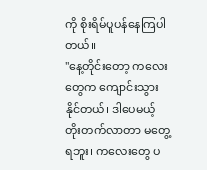ကို စိုးရိမ်ပူပန်နေကြပါတယ်။
"နေ့တိုင်းတော့ ကလေးတွေက ကျောင်းသွားနိုင်တယ်၊ ဒါပေမယ့် တိုးတက်လာတာ မတွေ့ရဘူး၊ ကလေးတွေ ပ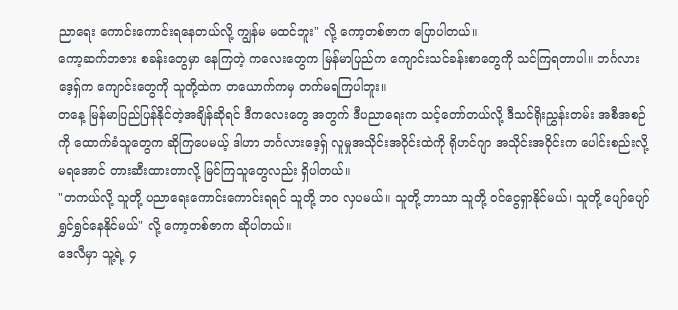ညာရေး ကောင်းကောင်းရနေတယ်လို့ ကျွန်မ မထင်ဘူး" လို့ ကော့တစ်ဇာက ပြောပါတယ်။
ကော့ဆက်ဘဇား စခန်းတွေမှာ နေကြတဲ့ ကလေးတွေက မြန်မာပြည်က ကျောင်းသင်ခန်းစာတွေကို သင်ကြရတာပါ။ ဘင်္ဂလားဒေ့ရှ်က ကျောင်းတွေကို သူတို့ထဲက တယောက်ကမှ တက်မရကြပါဘူး။
တနေ့ မြန်မာပြည်ပြန်နိုင်တဲ့အချိန်ဆိုရင် ဒီကလေးတွေ အတွက် ဒီပညာရေးက သင့်တော်တယ်လို့ ဒီသင်ရိုးညွှန်းတမ်း အစီအစဉ်ကို ထောက်ခံသူတွေက ဆိုကြပေမယ့် ဒါဟာ ဘင်္ဂလားဒေ့ရှ် လူမှုအသိုင်းအဝိုင်းထဲကို ရိုဟင်ဂျာ အသိုင်းအဝိုင်းက ပေါင်းစည်းလို့ မရအောင် တားဆီးထားတာလို့ မြင်ကြသူတွေလည်း ရှိပါတယ်။
"တကယ်လို့ သူတို့ ပညာရေးကောင်းကောင်းရရင် သူတို့ ဘဝ လှပမယ်။ သူတို့ ဘာသာ သူတို့ ဝင်ငွေရှာနိုင်မယ်၊ သူတို့ ပျော်ပျော်ရွှင်ရွှင်နေနိုင်မယ်" လို့ ကော့တစ်ဇာက ဆိုပါတယ်။
ဒေလီမှာ သူ့ရဲ့ ၄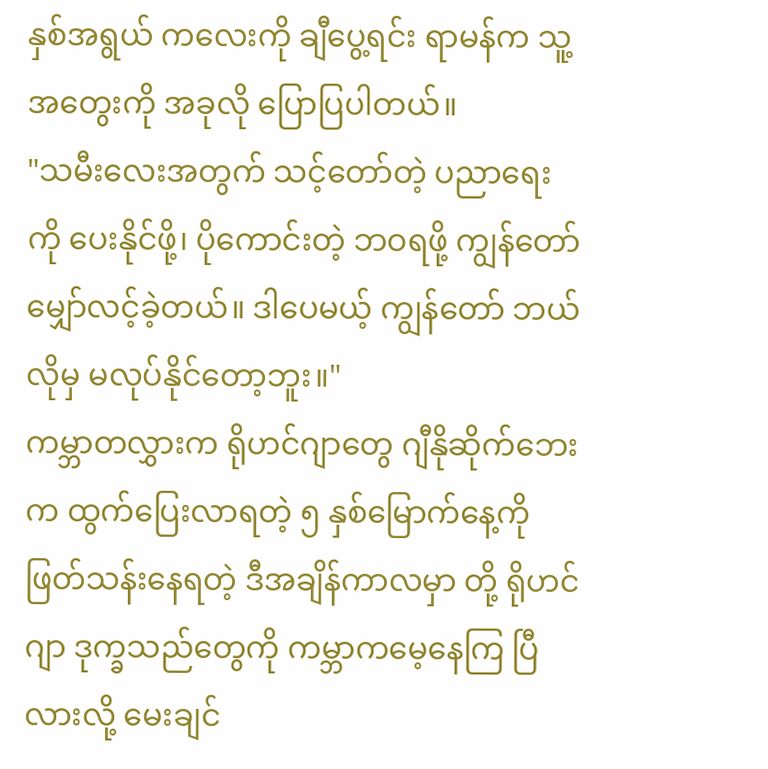နှစ်အရွယ် ကလေးကို ချီပွေ့ရင်း ရာမန်က သူ့အတွေးကို အခုလို ပြောပြပါတယ်။
"သမီးလေးအတွက် သင့်တော်တဲ့ ပညာရေးကို ပေးနိုင်ဖို့၊ ပိုကောင်းတဲ့ ဘဝရဖို့ ကျွန်တော် မျှော်လင့်ခဲ့တယ်။ ဒါပေမယ့် ကျွန်တော် ဘယ်လိုမှ မလုပ်နိုင်တော့ဘူး။"
ကမ္ဘာတလွှားက ရိုဟင်ဂျာတွေ ဂျီနိုဆိုက်ဘေးက ထွက်ပြေးလာရတဲ့ ၅ နှစ်မြောက်နေ့ကို ဖြတ်သန်းနေရတဲ့ ဒီအချိန်ကာလမှာ တို့ ရိုဟင်ဂျာ ဒုက္ခသည်တွေကို ကမ္ဘာကမေ့နေကြ ပြီလားလို့ မေးချင်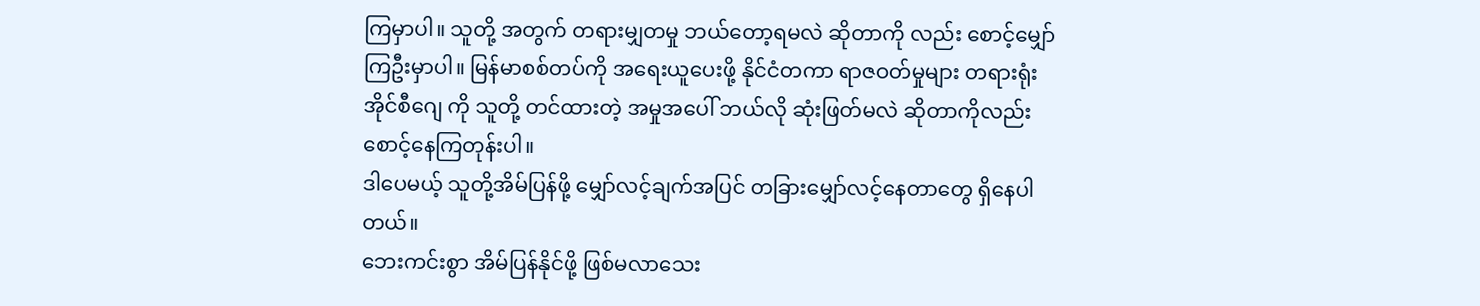ကြမှာပါ။ သူတို့ အတွက် တရားမျှတမှု ဘယ်တော့ရမလဲ ဆိုတာကို လည်း စောင့်မျှော်ကြဦးမှာပါ။ မြန်မာစစ်တပ်ကို အရေးယူပေးဖို့ နိုင်ငံတကာ ရာဇဝတ်မှုများ တရားရုံး အိုင်စီဂျေ ကို သူတို့ တင်ထားတဲ့ အမှုအပေါ် ဘယ်လို ဆုံးဖြတ်မလဲ ဆိုတာကိုလည်း စောင့်နေကြတုန်းပါ။
ဒါပေမယ့် သူတို့အိမ်ပြန်ဖို့ မျှော်လင့်ချက်အပြင် တခြားမျှော်လင့်နေတာတွေ ရှိနေပါတယ်။
ဘေးကင်းစွာ အိမ်ပြန်နိုင်ဖို့ ဖြစ်မလာသေး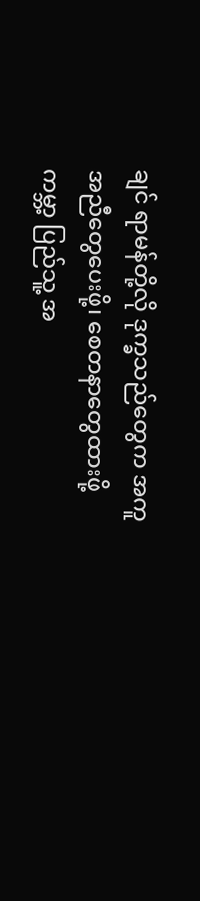ချင် ရာမန်တို့လို ဒုက္ခသည်တွေက အကူအညီတွေပေးဖို့၊ စေတနာတွေထားဖို့ ကမ္ဘာ့ ပြည်သူ့ အ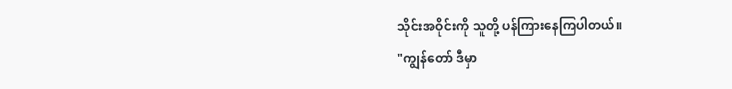သိုင်းအဝိုင်းကို သူတို့ ပန်ကြားနေကြပါတယ်။
"ကျွန်တော် ဒီမှာ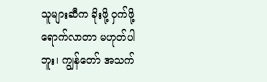သူများဆီက ခိုးဖို့ ဝှက်ဖို့ ရောက်လာတာ မဟုတ်ပါဘူး၊ ကျွန်တော် အသက်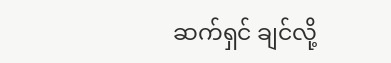ဆက်ရှင် ချင်လို့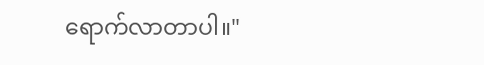ရောက်လာတာပါ။"